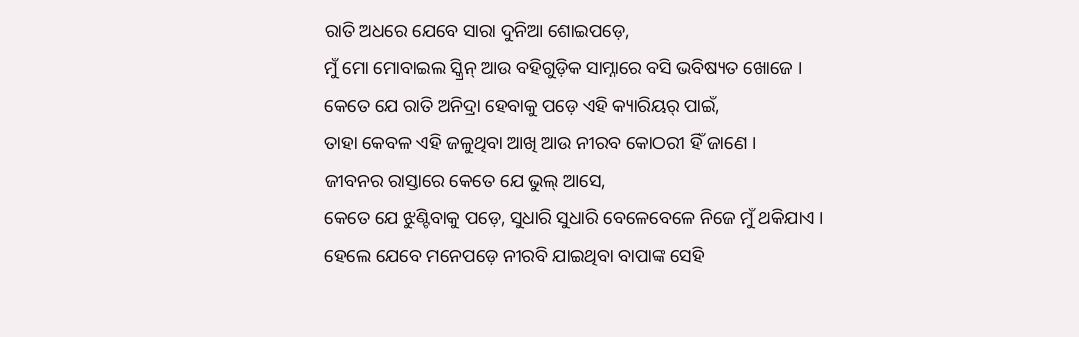ରାତି ଅଧରେ ଯେବେ ସାରା ଦୁନିଆ ଶୋଇପଡ଼େ,
ମୁଁ ମୋ ମୋବାଇଲ ସ୍କ୍ରିନ୍ ଆଉ ବହିଗୁଡ଼ିକ ସାମ୍ନାରେ ବସି ଭବିଷ୍ୟତ ଖୋଜେ ।
କେତେ ଯେ ରାତି ଅନିଦ୍ରା ହେବାକୁ ପଡ଼େ ଏହି କ୍ୟାରିୟର୍ ପାଇଁ,
ତାହା କେବଳ ଏହି ଜଳୁଥିବା ଆଖି ଆଉ ନୀରବ କୋଠରୀ ହିଁ ଜାଣେ ।
ଜୀବନର ରାସ୍ତାରେ କେତେ ଯେ ଭୁଲ୍ ଆସେ,
କେତେ ଯେ ଝୁଣ୍ଟିବାକୁ ପଡ଼େ, ସୁଧାରି ସୁଧାରି ବେଳେବେଳେ ନିଜେ ମୁଁ ଥକିଯାଏ ।
ହେଲେ ଯେବେ ମନେପଡ଼େ ନୀରବି ଯାଇଥିବା ବାପାଙ୍କ ସେହି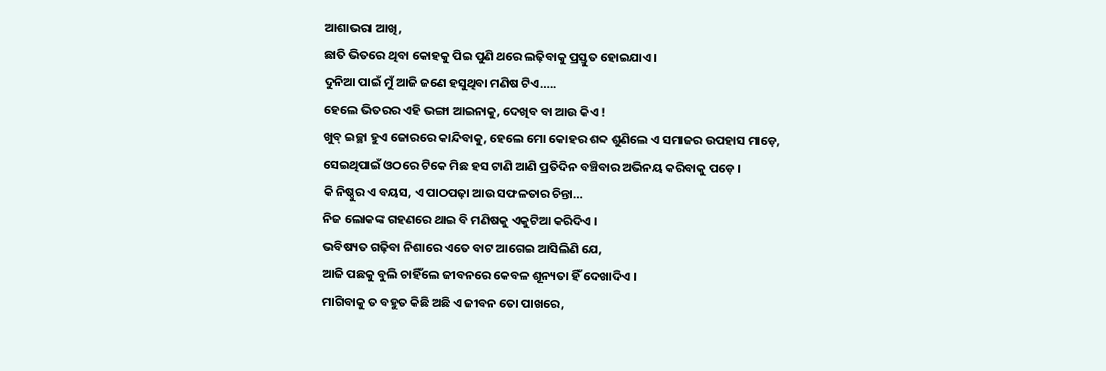ଆଶାଭରା ଆଖି,
ଛାତି ଭିତରେ ଥିବା କୋହକୁ ପିଇ ପୁଣି ଥରେ ଲଢ଼ିବାକୁ ପ୍ରସ୍ତୁତ ହୋଇଯାଏ ।
ଦୁନିଆ ପାଇଁ ମୁଁ ଆଜି ଜଣେ ହସୁଥିବା ମଣିଷ ଟିଏ…..
ହେଲେ ଭିତରର ଏହି ଭଙ୍ଗା ଆଇନାକୁ, ଦେଖିବ ବା ଆଉ କିଏ !
ଖୁବ୍ ଇଚ୍ଛା ହୁଏ ଜୋରରେ କାନ୍ଦିବାକୁ, ହେଲେ ମୋ କୋହର ଶବ୍ଦ ଶୁଣିଲେ ଏ ସମାଜର ଉପହାସ ମାଡ଼େ,
ସେଇଥିପାଇଁ ଓଠରେ ଟିକେ ମିଛ ହସ ଟାଣି ଆଣି ପ୍ରତିଦିନ ବଞ୍ଚିବାର ଅଭିନୟ କରିବାକୁ ପଡ଼େ ।
କି ନିଷ୍ଠୁର ଏ ବୟସ, ଏ ପାଠପଢ଼ା ଆଉ ସଫଳତାର ଚିନ୍ତା…
ନିଜ ଲୋକଙ୍କ ଗହଣରେ ଥାଇ ବି ମଣିଷକୁ ଏକୁଟିଆ କରିଦିଏ ।
ଭବିଷ୍ୟତ ଗଢ଼ିବା ନିଶାରେ ଏତେ ବାଟ ଆଗେଇ ଆସିଲିଣି ଯେ,
ଆଜି ପଛକୁ ବୁଲି ଚାହିଁଲେ ଜୀବନରେ କେବଳ ଶୂନ୍ୟତା ହିଁ ଦେଖାଦିଏ ।
ମାଗିବାକୁ ତ ବହୁତ କିଛି ଅଛି ଏ ଜୀବନ ତୋ ପାଖରେ,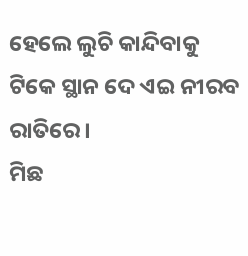ହେଲେ ଲୁଚି କାନ୍ଦିବାକୁ ଟିକେ ସ୍ଥାନ ଦେ ଏଇ ନୀରବ ରାତିରେ ।
ମିଛ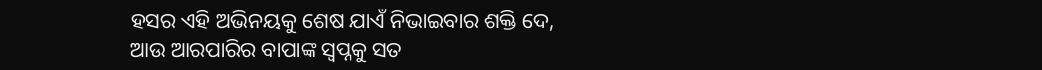ହସର ଏହି ଅଭିନୟକୁ ଶେଷ ଯାଏଁ ନିଭାଇବାର ଶକ୍ତି ଦେ,
ଆଉ ଆରପାରିର ବାପାଙ୍କ ସ୍ୱପ୍ନକୁ ସତ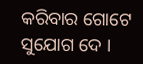କରିବାର ଗୋଟେ ସୁଯୋଗ ଦେ ।